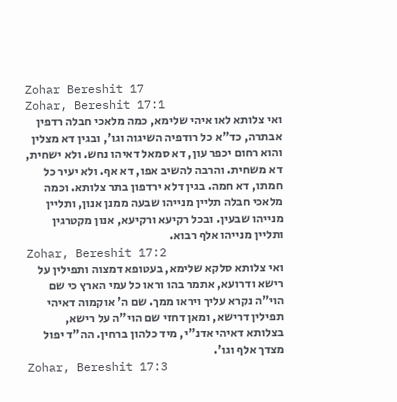Zohar Bereshit 17
Zohar, Bereshit 17:1
ואי צלותא לאו איהי שלימא, כמה מלאכי חבלה רדפין אבתרה, כד"א כל רודפיה השיגוה וגו', ובגין דא מצלין והוא רחום יכפר עון, דא סמאל דאיהו נחש. ולא ישחית, דא משחית. והרבה להשיב אפו, דא אף. ולא יעיר כל חמתו, דא חמה. בגין דלא ירדפון בתר צלותא. וכמה מלאכי חבלה תליין מנייהו שבעה ממנן אנון, ותליין מנייהו שבעין. ובכל רקיעא ורקיעא, אנון מקטרגין ותליין מנייהו אלף רבוא.
Zohar, Bereshit 17:2
ואי צלותא סלקא שלימא, בעטופא דמצוה ותפילין על רישא ודרועא, אתמר בהו וראו כל עמי הארץ כי שם הוי"ה נקרא עליך ויראו ממך. שם ה' אוקמוה דאיהי תפילין דרישא, ומאן דחזי שם הוי"ה על רישא, בצלותא דאיהי אדנ"י, מיד כלהון ברחין. הה"ד יפול מצדך אלף וגו'.
Zohar, Bereshit 17:3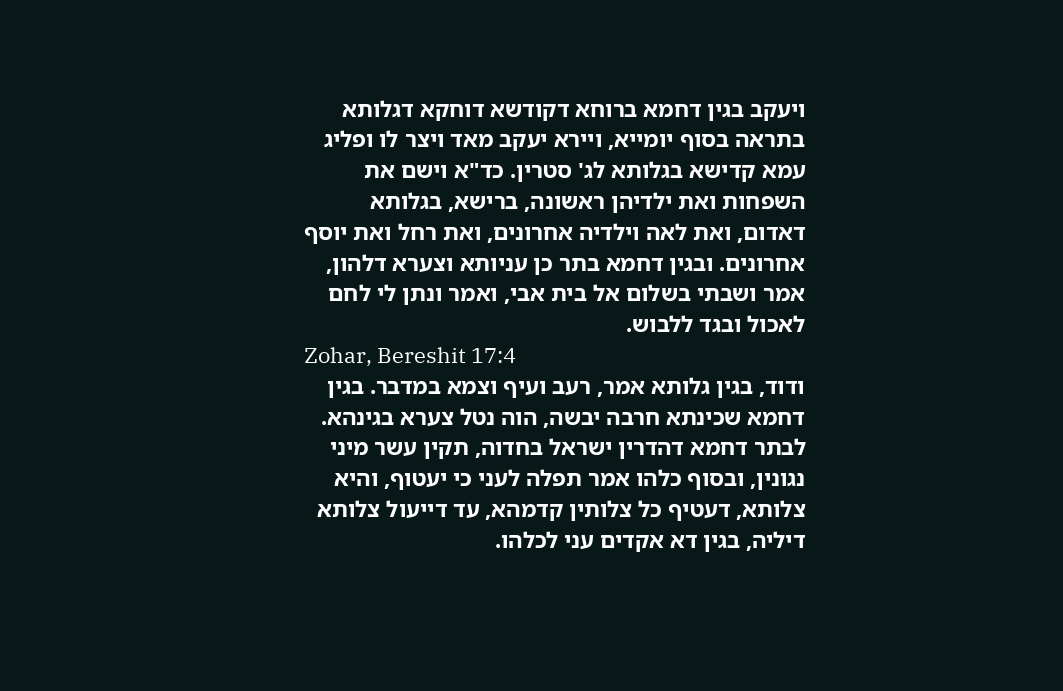ויעקב בגין דחמא ברוחא דקודשא דוחקא דגלותא בתראה בסוף יומייא, ויירא יעקב מאד ויצר לו ופליג עמא קדישא בגלותא לג' סטרין. כד"א וישם את השפחות ואת ילדיהן ראשונה, ברישא, בגלותא דאדום, ואת לאה וילדיה אחרונים, ואת רחל ואת יוסף אחרונים. ובגין דחמא בתר כן עניותא וצערא דלהון, אמר ושבתי בשלום אל בית אבי, ואמר ונתן לי לחם לאכול ובגד ללבוש.
Zohar, Bereshit 17:4
ודוד, בגין גלותא אמר, רעב ועיף וצמא במדבר. בגין דחמא שכינתא חרבה יבשה, הוה נטל צערא בגינהא. לבתר דחמא דהדרין ישראל בחדוה, תקין עשר מיני נגונין, ובסוף כלהו אמר תפלה לעני כי יעטוף, והיא צלותא, דעטיף כל צלותין קדמהא, עד דייעול צלותא דיליה, בגין דא אקדים עני לכלהו.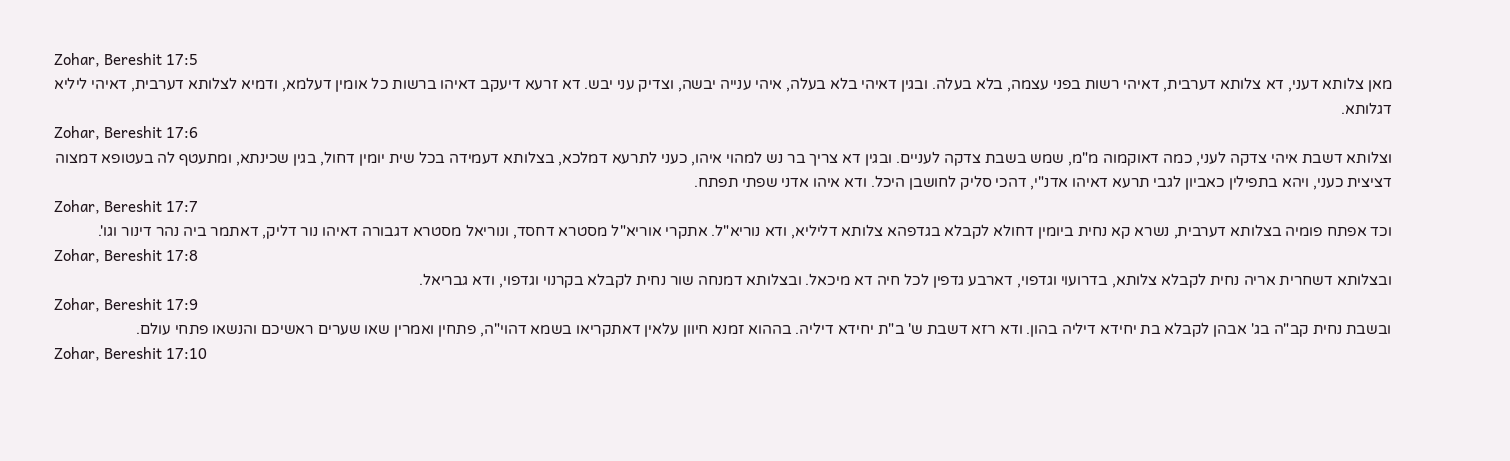Zohar, Bereshit 17:5
מאן צלותא דעני, דא צלותא דערבית, דאיהי רשות בפני עצמה, בלא בעלה. ובגין דאיהי בלא בעלה, איהי ענייה יבשה, וצדיק עני יבש. דא זרעא דיעקב דאיהו ברשות כל אומין דעלמא, ודמיא לצלותא דערבית, דאיהי ליליא דגלותא.
Zohar, Bereshit 17:6
וצלותא דשבת איהי צדקה לעני, כמה דאוקמוה מ"מ, שמש בשבת צדקה לעניים. ובגין דא צריך בר נש למהוי איהו, כעני לתרעא דמלכא, בצלותא דעמידה בכל שית יומין דחול, בגין שכינתא, ומתעטף לה בעטופא דמצוה דציצית כעני, ויהא בתפילין כאביון לגבי תרעא דאיהו אדנ"י, דהכי סליק לחושבן היכל. ודא איהו אדני שפתי תפתח.
Zohar, Bereshit 17:7
וכד אפתח פומיה בצלותא דערבית, נשרא קא נחית ביומין דחולא לקבלא בגדפהא צלותא דליליא, ודא נוריא"ל. אתקרי אוריא"ל מסטרא דחסד, ונוריאל מסטרא דגבורה דאיהו נור דליק, דאתמר ביה נהר דינור וגו'.
Zohar, Bereshit 17:8
ובצלותא דשחרית אריה נחית לקבלא צלותא, בדרועוי וגדפוי, דארבע גדפין לכל חיה דא מיכאל. ובצלותא דמנחה שור נחית לקבלא בקרנוי וגדפוי, ודא גבריאל.
Zohar, Bereshit 17:9
ובשבת נחית קב"ה בג' אבהן לקבלא בת יחידא דיליה בהון. ודא רזא דשבת ש' ב"ת יחידא דיליה. בההוא זמנא חיוון עלאין דאתקריאו בשמא דהוי"ה, פתחין ואמרין שאו שערים ראשיכם והנשאו פתחי עולם.
Zohar, Bereshit 17:10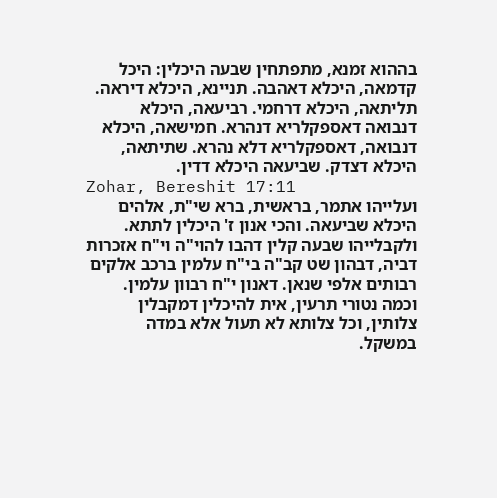בההוא זמנא, מתפתחין שבעה היכלין: היכל קדמאה, היכלא דאהבה. תניינא, היכלא דיראה. תליתאה, היכלא דרחמי. רביעאה, היכלא דנבואה דאספקלריא דנהרא. חמישאה, היכלא דנבואה, דאספקלריא דלא נהרא. שתיתאה, היכלא דצדק. שביעאה היכלא דדין.
Zohar, Bereshit 17:11
ועלייהו אתמר, בראשית, ברא שי"ת, אלהים היכלא שביעאה. והכי אנון ז' היכלין לתתא. ולקבלייהו שבעה קלין דהבו להוי"ה וי"ח אזכרות דביה, דבהון שט קב"ה בי"ח עלמין ברכב אלקים רבותים אלפי שנאן. דאנון י"ח רבוון עלמין. וכמה נטורי תרעין, אית להיכלין דמקבלין צלותין, וכל צלותא לא תעול אלא במדה במשקל.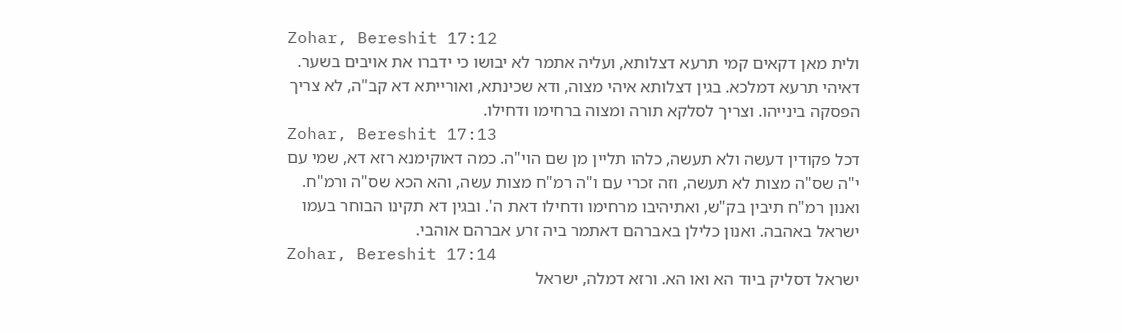Zohar, Bereshit 17:12
ולית מאן דקאים קמי תרעא דצלותא, ועליה אתמר לא יבושו כי ידברו את אויבים בשער. דאיהי תרעא דמלכא. בגין דצלותא איהי מצוה, ודא שכינתא, ואורייתא דא קב"ה, לא צריך הפסקה בינייהו. וצריך לסלקא תורה ומצוה ברחימו ודחילו.
Zohar, Bereshit 17:13
דכל פקודין דעשה ולא תעשה, כלהו תליין מן שם הוי"ה. כמה דאוקימנא רזא דא, שמי עם י"ה שס"ה מצות לא תעשה, וזה זכרי עם ו"ה רמ"ח מצות עשה, והא הכא שס"ה ורמ"ח. ואנון רמ"ח תיבין בק"ש, ואתיהיבו מרחימו ודחילו דאת ה'. ובגין דא תקינו הבוחר בעמו ישראל באהבה. ואנון כלילן באברהם דאתמר ביה זרע אברהם אוהבי.
Zohar, Bereshit 17:14
ישראל דסליק ביוד הא ואו הא. ורזא דמלה, ישראל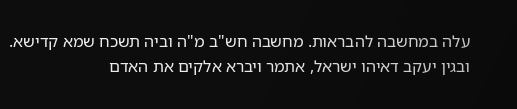עלה במחשבה להבראות. מחשבה חש"ב מ"ה וביה תשכח שמא קדישא. ובגין יעקב דאיהו ישראל, אתמר ויברא אלקים את האדם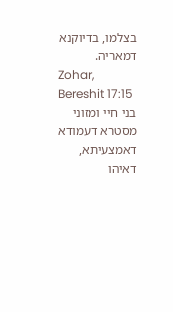בצלמו, בדיוקנא דמאריה.
Zohar, Bereshit 17:15
בני חיי ומזוני מסטרא דעמודא דאמצעיתא, דאיהו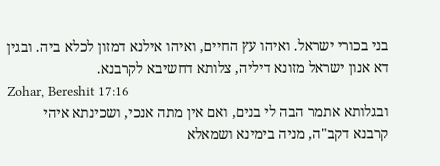בני בכורי ישראל. ואיהו עץ החיים, ואיהו אילנא דמזון לכלא ביה. ובגין דא אנון ישראל מזונא דיליה, צלותא דחשיבא לקרבנא.
Zohar, Bereshit 17:16
ובגלותא אתמר הבה לי בנים, ואם אין מתה אנכי, ושכינתא איהי קרבנא דקב"ה, מניה בימינא ושמאלא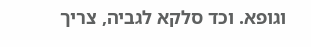וגופא. וכד סלקא לגביה, צריך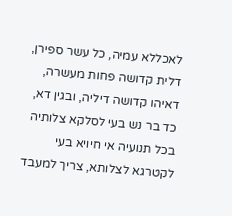לאכללא עמיה, כל עשר ספירן, דלית קדושה פחות מעשרה, דאיהו קדושה דיליה, ובגין דא, כד בר נש בעי לסלקא צלותיה בכל תנועיה אי חיויא בעי לקטרגא לצלותא, צריך למעבד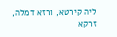ליה קירטא, ורזא דמלה, זרקא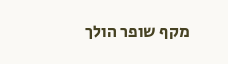מקף שופר הולך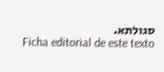סגולתא.
Ficha editorial de este texto